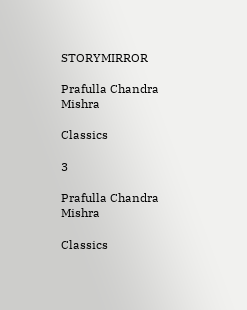STORYMIRROR

Prafulla Chandra Mishra

Classics

3

Prafulla Chandra Mishra

Classics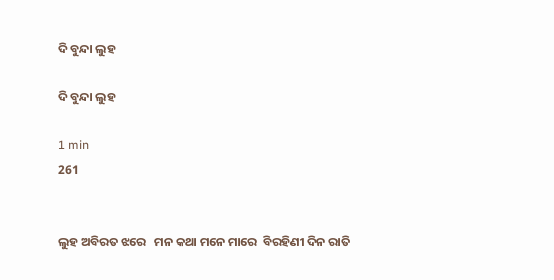ଦି ବୁନ୍ଦା ଲୁହ

ଦି ବୁନ୍ଦା ଲୁହ

1 min
261


ଲୁହ ଅବିରତ ଝରେ   ମନ କଥା ମନେ ମାରେ  ବିରହିଣୀ ଦିନ ରାତି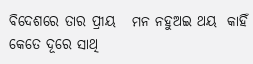ବିଦେଶରେ ତାର ପ୍ରୀୟ   ମନ ନହୁଅଇ ଥୟ  କାହିଁ କେତେ ଦୂରେ ସାଥି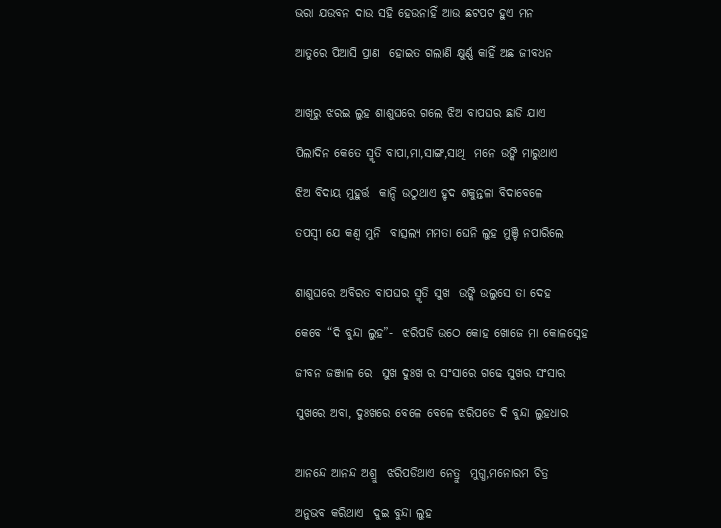ଭରା ଯଉବନ ଦାଉ ସହି ହେଉନାହିଁ ଆଉ ଛଟପଟ ହୁଏ ମନ

ଆତୁରେ ପିଆସି ପ୍ରାଣ  ହୋଇତ ଗଲାଣି କ୍ଷୁର୍ଣ୍ଣ କାହିଁ ଅଛ ଜୀବଧନ


ଆଖିରୁ ଝରଇ ଲୁହ ଶାଶୁଘରେ ଗଲେ ଝିଅ ବାପଘର ଛାଡି ଯାଏ

ପିଲାଦିନ କେତେ ସ୍ମୃତି ବାପା,ମା,ସାଙ୍ଗ,ସାଥି  ମନେ ଉଙ୍କି ମାରୁଥାଏ

ଝିଅ ବିଦାୟ ମୁହୁର୍ତ୍ତ  କାନ୍ଦି ଉଠୁଥାଏ ହୃଦ ଶକୁନ୍ତଳା ବିଦାବେଳେ

ତପସ୍ୱୀ ଯେ କଣ୍ଵ ମୁନି  ବାତ୍ସଲ୍ୟ ମମତା ଘେନି ଲୁହ ମୁଞ୍ଚି ନପାରିଲେ


ଶାଶୁଘରେ ଅବିରତ ବାପଘର ସ୍ମୃତି ସୁଖ  ଉଙ୍କି ଉଲୁସେ ତା ଦେହ

କେବେ “ଦି ବୁନ୍ଦା ଲୁହ”-  ଝରିପଡି ଉଠେ କୋହ ଖୋଜେ ମା କୋଳ‌ସ୍ନେହ

ଜୀବନ ଜଞ୍ଜାଳ ରେ  ସୁଖ ଦୁଃଖ ର ସଂସାରେ ଗଢେ ସୁଖର ସଂସାର

ସୁଖରେ ଅବା, ଦୁଃଖରେ ବେଳେ ବେଳେ ଝରିପଡେ ଦି ବୁନ୍ଦା ଲୁହଧାର


ଆନନ୍ଦେ ଆନନ୍ଦ ଅଶ୍ରୁ  ଝରିପଡିଥାଏ ନେତ୍ରୁ  ମୁଗ୍ଧ,ମନୋରମ ଚିତ୍ର

ଅନୁଭବ କରିଥାଏ  ଦୁଇ ବୁନ୍ଦା ଲୁହ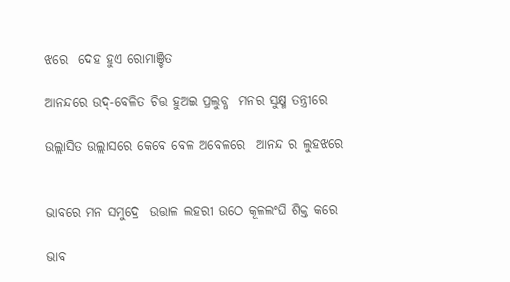ଝରେ  ଦେହ ହୁଏ ରୋମାଞ୍ଚିତ

ଆନନ୍ଦରେ ଉଦ୍-ବେଳିତ ଚିତ୍ତ ହୁଅଇ ପ୍ରଲୁବ୍ଧ  ମନର ସୁକ୍ଷ୍ମ ତନ୍ତ୍ରୀରେ

ଉଲ୍ଲାସିତ ଉଲ୍ଲାସରେ କେବେ ବେଳ ଅବେଳରେ  ଆନନ୍ଦ ର ଲୁହଝରେ


ଭାବରେ ମନ ସମୁଦ୍ରେ  ଉତ୍ତାଳ ଲହରୀ ଉଠେ କୂଳଲଂଘି ଶିକ୍ତ କରେ

ଭାବ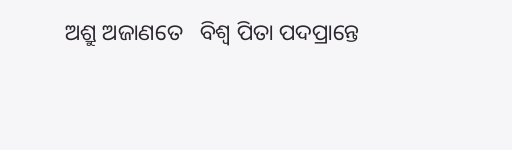ଅଶ୍ରୁ ଅଜାଣତେ   ବିଶ୍ଵ ପିତା ପଦପ୍ରାନ୍ତେ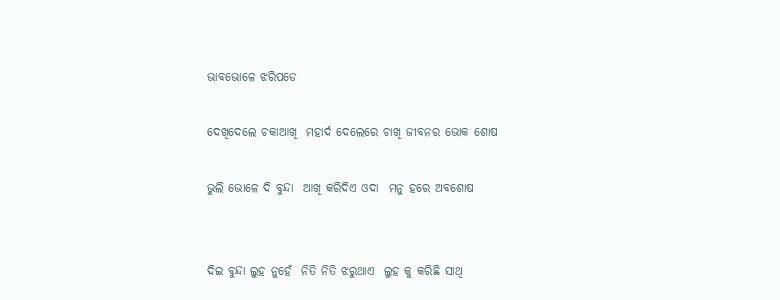ଭାବଭୋଳେ ଝରିପଡେ

ଦେଖିଦେଲେ ଚକାଆଖି  ମହାର୍ଦ ଦେଲେରେ ଚାଖି ଜୀବନର ଭୋକ ଶୋଷ

ଭୁଲି ଭୋଳେ ଦି ବୁନ୍ଦା  ଆଖି କରିଦିଏ ଓଦା  ମନୁ ହରେ ‌ଅବଶୋଷ


ଦିଇ ବୁନ୍ଦା ଲୁହ ନୁହେଁ  ନିତି ନିତି ଝରୁଥାଏ  ଲୁହ କୁ କରିଛି ସାଥି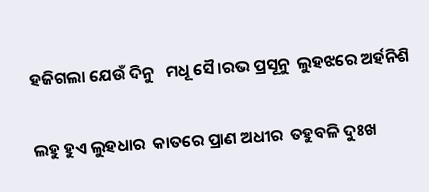ହଜିଗଲା ଯେଉଁ ଦିନୁ   ମଧୂ ସୈ।ରଭ ପ୍ରସୂନୁ  ଲୁହଝରେ ଅର୍ହନିଶି

ଲହୁ ହୁଏ ଲୁହଧାର  କାତରେ ପ୍ରାଣ ଅଧୀର  ତହୁବଳି ଦୁଃଖ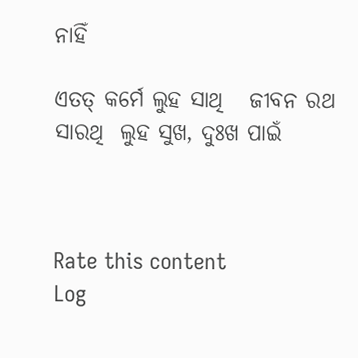ନାହିଁ

ଏତତ୍ କର୍ମେ ଲୁହ ସାଥି   ଜୀବନ ରଥ ସାରଥି  ଲୁହ‌ ସୁଖ, ଦୁଃଖ ପାଇଁ



Rate this content
Log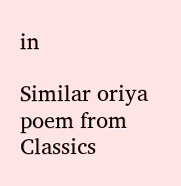in

Similar oriya poem from Classics